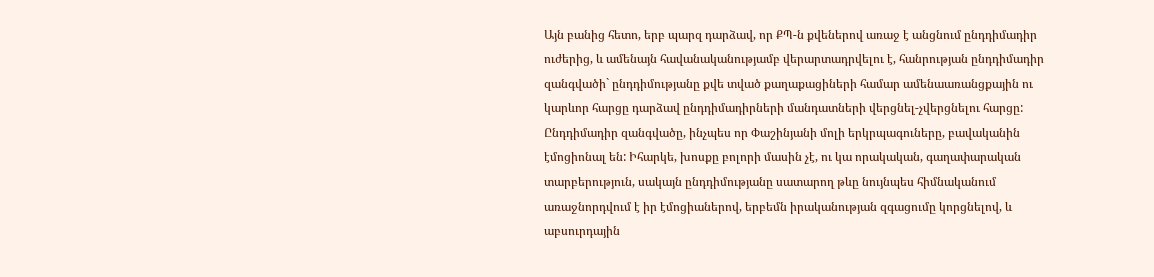Այն բանից հետո, երբ պարզ դարձավ, որ ՔՊ-ն քվեներով առաջ է անցնում ընդդիմադիր ուժերից, և ամենայն հավանականությամբ վերարտադրվելու է, հանրության ընդդիմադիր զանգվածի` ընդդիմությանը քվե տված քաղաքացիների համար ամենաառանցքային ու կարևոր հարցը դարձավ ընդդիմադիրների մանդատների վերցնել-չվերցնելու հարցը:
Ընդդիմադիր զանգվածը, ինչպես որ Փաշինյանի մոլի երկրպագուները, բավականին էմոցիոնալ են: Իհարկե, խոսքը բոլորի մասին չէ, ու կա որակական, գաղափարական տարբերություն, սակայն ընդդիմությանը սատարող թևը նույնպես հիմնականում առաջնորդվում է իր էմոցիաներով, երբեմն իրականության զգացումը կորցնելով, և աբսուրդային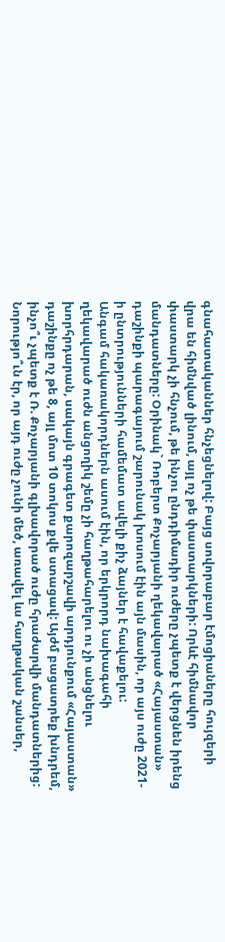գնահատականներ հնչեցնելով: Բայց սովորաբար էմոցիաները հույզերի վրա են հիմնված լինում, այլ ոչ թե փաստարկների: Որևէ հիմնավոր փաստարկ չի հնչում, թե ինչու ընդդիմադիր ուժերը չպետք է վերցնեն իրենց մանդատները: Օրինակ` Ռոբերտ Քոչարյանի ղեկավարած «Հայաստան» դաշինքի պարագայում շարունակ խոսում էին այն մասին, որ այս ուժը 2021-ի ընտրությունների համեմատ ավելի քիչ ձայներ է հավաքելու:
Անգամ հակառակորդներն ասում էին, որ երկրորդ նախագահի ղեկավարած ուժն անցողիկ շեմը չի հաղթահարելու ու չի անցնելու խորհրդարան, սակայն գրագետ քարոզարշավի արդյունքում «Հայաստան» դաշինքը ոչ թե 8, այլ մոտ 10 տոկոս քվե ստացավ: Այժմ բացատրեք խնդրեմ, ինչո՞ւ չպետք է Ռ. Քոչարյանի գլխավորած ուժը հրաժարվի մանդատներից: Նորությո՞ւն էր, որ այդ ուժը չունի մեծ, առավել ևս հաղթական շանսեր,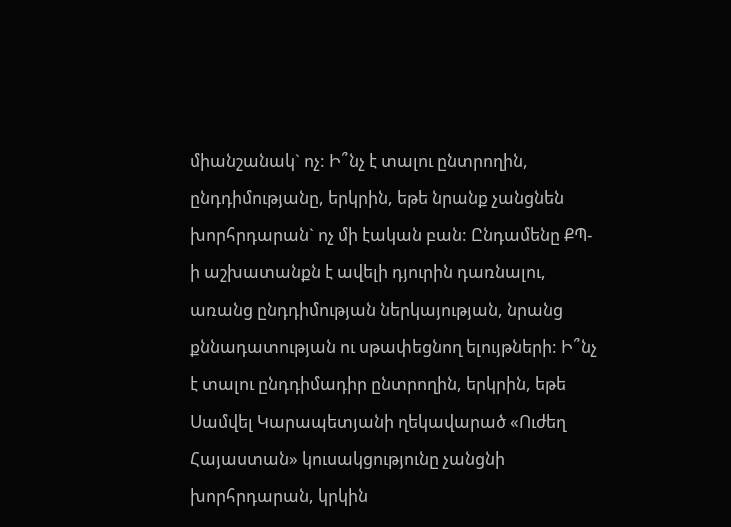միանշանակ` ոչ: Ի՞նչ է տալու ընտրողին, ընդդիմությանը, երկրին, եթե նրանք չանցնեն խորհրդարան` ոչ մի էական բան: Ընդամենը ՔՊ-ի աշխատանքն է ավելի դյուրին դառնալու, առանց ընդդիմության ներկայության, նրանց քննադատության ու սթափեցնող ելույթների: Ի՞նչ է տալու ընդդիմադիր ընտրողին, երկրին, եթե Սամվել Կարապետյանի ղեկավարած «Ուժեղ Հայաստան» կուսակցությունը չանցնի խորհրդարան, կրկին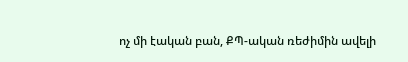ոչ մի էական բան, ՔՊ-ական ռեժիմին ավելի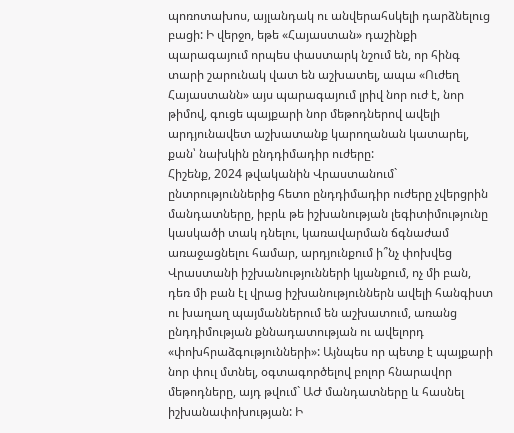պոռոտախոս, այլանդակ ու անվերահսկելի դարձնելուց բացի: Ի վերջո, եթե «Հայաստան» դաշինքի պարագայում որպես փաստարկ նշում են, որ հինգ տարի շարունակ վատ են աշխատել, ապա «Ուժեղ Հայաստանն» այս պարագայում լրիվ նոր ուժ է, նոր թիմով, գուցե պայքարի նոր մեթոդներով ավելի արդյունավետ աշխատանք կարողանան կատարել, քան՝ նախկին ընդդիմադիր ուժերը:
Հիշենք, 2024 թվականին Վրաստանում` ընտրություններից հետո ընդդիմադիր ուժերը չվերցրին մանդատները, իբրև թե իշխանության լեգիտիմությունը կասկածի տակ դնելու, կառավարման ճգնաժամ առաջացնելու համար, արդյունքում ի՞նչ փոխվեց Վրաստանի իշխանությունների կյանքում, ոչ մի բան, դեռ մի բան էլ վրաց իշխանություններն ավելի հանգիստ ու խաղաղ պայմաններում են աշխատում, առանց ընդդիմության քննադատության ու ավելորդ «փոխհրաձգությունների»: Այնպես որ պետք է պայքարի նոր փուլ մտնել, օգտագործելով բոլոր հնարավոր մեթոդները, այդ թվում` ԱԺ մանդատները և հասնել իշխանափոխության: Ի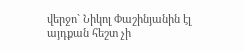վերջո` Նիկոլ Փաշինյանին էլ այդքան հեշտ չի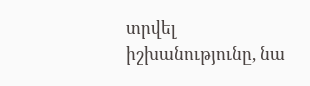տրվել իշխանությունը, նա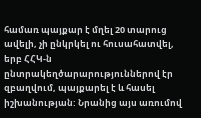համառ պայքար է մղել 20 տարուց ավելի, չի ընկրկել ու հուսահատվել, երբ ՀՀԿ-ն ընտրակեղծարարություններով էր զբաղվում, պայքարել է և հասել իշխանության: Նրանից այս առումով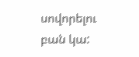սովորելու բան կա: